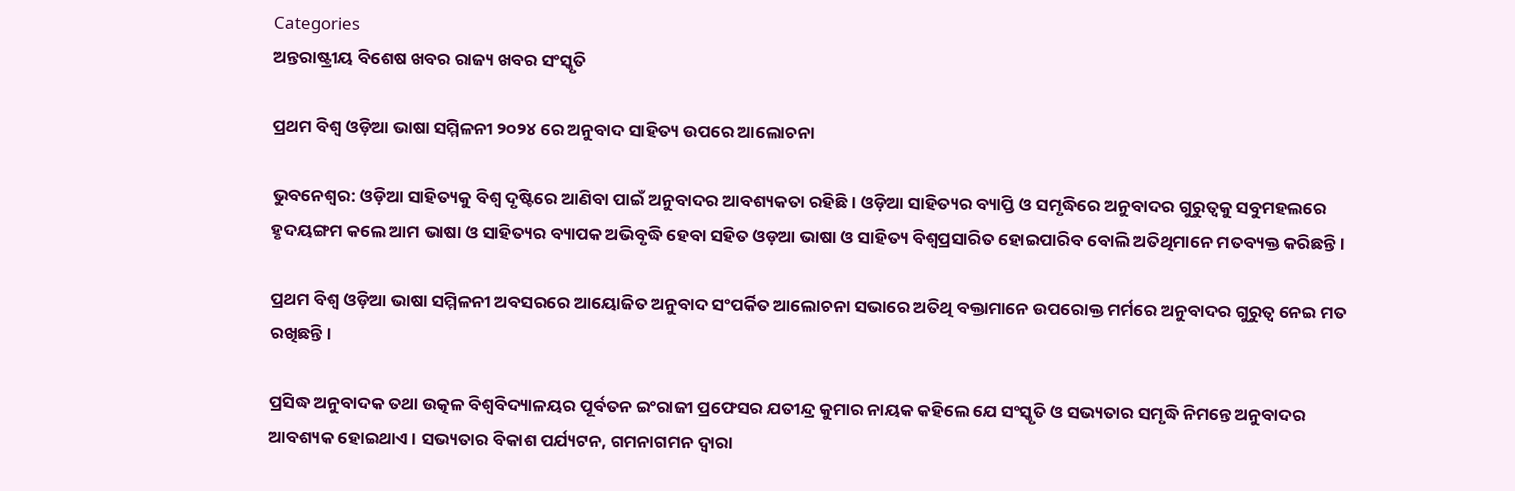Categories
ଅନ୍ତରାଷ୍ଟ୍ରୀୟ ବିଶେଷ ଖବର ରାଜ୍ୟ ଖବର ସଂସ୍କୃତି

ପ୍ରଥମ ବିଶ୍ୱ ଓଡ଼ିଆ ଭାଷା ସମ୍ମିଳନୀ ୨୦୨୪ ରେ ଅନୁବାଦ ସାହିତ୍ୟ ଉପରେ ଆଲୋଚନା

ଭୁବନେଶ୍ୱର: ଓଡ଼ିଆ ସାହିତ୍ୟକୁ ବିଶ୍ୱ ଦୃଷ୍ଟିରେ ଆଣିବା ପାଇଁ ଅନୁବାଦର ଆବଶ୍ୟକତା ରହିଛି। ଓଡ଼ିଆ ସାହିତ୍ୟର ବ୍ୟାପ୍ତି ଓ ସମୃଦ୍ଧିରେ ଅନୁବାଦର ଗୁରୁତ୍ୱକୁ ସବୁମହଲରେ ହୃଦୟଙ୍ଗମ କଲେ ଆମ ଭାଷା ଓ ସାହିତ୍ୟର ବ୍ୟାପକ ଅଭିବୃଦ୍ଧି ହେବା ସହିତ ଓଡ଼ଆ ଭାଷା ଓ ସାହିତ୍ୟ ବିଶ୍ୱପ୍ରସାରିତ ହୋଇପାରିବ ବୋଲି ଅତିଥିମାନେ ମତବ୍ୟକ୍ତ କରିଛନ୍ତି।

ପ୍ରଥମ ବିଶ୍ୱ ଓଡ଼ିଆ ଭାଷା ସମ୍ମିଳନୀ ଅବସରରେ ଆୟୋଜିତ ଅନୁବାଦ ସଂପର୍କିତ ଆଲୋଚନା ସଭାରେ ଅତିଥି ବକ୍ତାମାନେ ଉପରୋକ୍ତ ମର୍ମରେ ଅନୁବାଦର ଗୁରୁତ୍ୱ ନେଇ ମତ ରଖିଛନ୍ତି।

ପ୍ରସିଦ୍ଧ ଅନୁବାଦକ ତଥା ଉତ୍କଳ ବିଶ୍ୱବିଦ୍ୟାଳୟର ପୂର୍ବତନ ଇଂରାଜୀ ପ୍ରଫେସର ଯତୀନ୍ଦ୍ର କୁମାର ନାୟକ କହିଲେ ଯେ ସଂସ୍କୃତି ଓ ସଭ୍ୟତାର ସମୃଦ୍ଧି ନିମନ୍ତେ ଅନୁବାଦର ଆବଶ୍ୟକ ହୋଇଥାଏ। ସଭ୍ୟତାର ବିକାଶ ପର୍ଯ୍ୟଟନ, ଗମନାଗମନ ଦ୍ୱାରା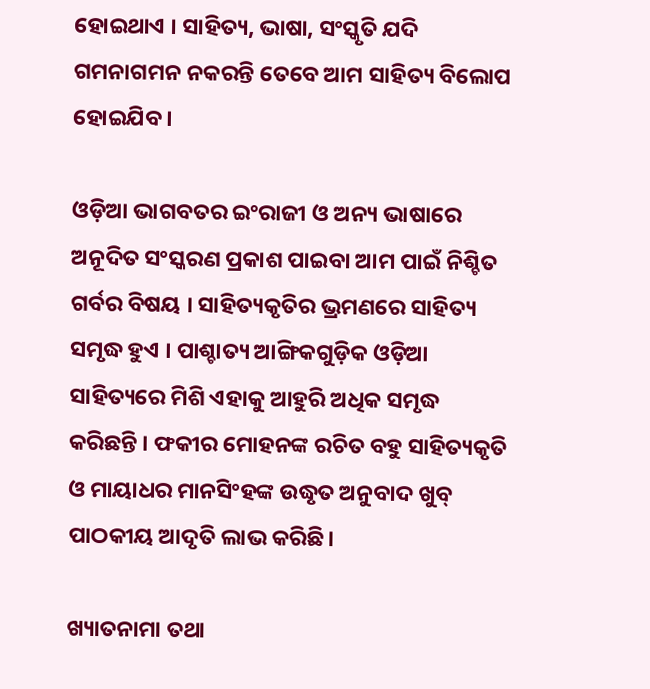ହୋଇଥାଏ । ସାହିତ୍ୟ, ଭାଷା, ସଂସ୍କୃତି ଯଦି ଗମନାଗମନ ନକରନ୍ତି ତେବେ ଆମ ସାହିତ୍ୟ ବିଲୋପ ହୋଇଯିବ।

ଓଡ଼ିଆ ଭାଗବତର ଇଂରାଜୀ ଓ ଅନ୍ୟ ଭାଷାରେ ଅନୂଦିତ ସଂସ୍କରଣ ପ୍ରକାଶ ପାଇବା ଆମ ପାଇଁ ନିଶ୍ଚିତ ଗର୍ବର ବିଷୟ । ସାହିତ୍ୟକୃତିର ଭ୍ରମଣରେ ସାହିତ୍ୟ ସମୃଦ୍ଧ ହୁଏ । ପାଶ୍ଚାତ୍ୟ ଆଙ୍ଗିକଗୁଡ଼ିକ ଓଡ଼ିଆ ସାହିତ୍ୟରେ ମିଶି ଏହାକୁ ଆହୁରି ଅଧିକ ସମୃଦ୍ଧ କରିଛନ୍ତି । ଫକୀର ମୋହନଙ୍କ ରଚିତ ବହୁ ସାହିତ୍ୟକୃତି ଓ ମାୟାଧର ମାନସିଂହଙ୍କ ଉଦ୍ଧୃତ ଅନୁବାଦ ଖୁବ୍‌ ପାଠକୀୟ ଆଦୃତି ଲାଭ କରିଛି।

ଖ୍ୟାତନାମା ତଥା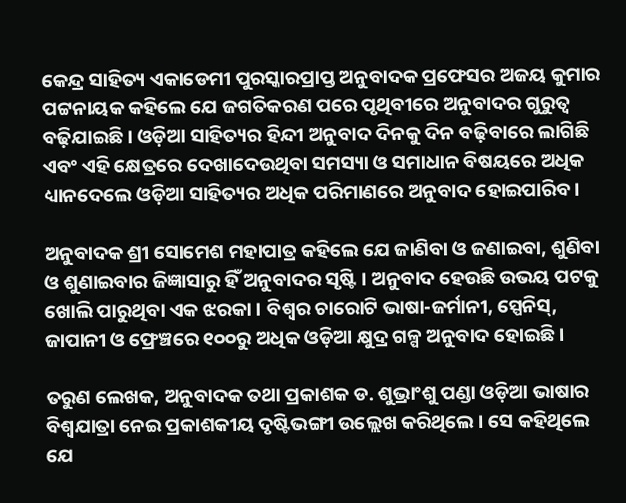କେନ୍ଦ୍ର ସାହିତ୍ୟ ଏକାଡେମୀ ପୁରସ୍କାରପ୍ରାପ୍ତ ଅନୁବାଦକ ପ୍ରଫେସର ଅଜୟ କୁମାର ପଟ୍ଟନାୟକ କହିଲେ ଯେ ଜଗତିକରଣ ପରେ ପୃଥିବୀରେ ଅନୁବାଦର ଗୁରୁତ୍ୱ ବଢ଼ିଯାଇଛି । ଓଡ଼ିଆ ସାହିତ୍ୟର ହିନ୍ଦୀ ଅନୁବାଦ ଦିନକୁ ଦିନ ବଢ଼ିବାରେ ଲାଗିଛି ଏବଂ ଏହି କ୍ଷେତ୍ରରେ ଦେଖାଦେଉଥିବା ସମସ୍ୟା ଓ ସମାଧାନ ବିଷୟରେ ଅଧିକ ଧ୍ୟାନଦେଲେ ଓଡ଼ିଆ ସାହିତ୍ୟର ଅଧିକ ପରିମାଣରେ ଅନୁବାଦ ହୋଇପାରିବ।

ଅନୁବାଦକ ଶ୍ରୀ ସୋମେଶ ମହାପାତ୍ର କହିଲେ ଯେ ଜାଣିବା ଓ ଜଣାଇବା, ଶୁଣିବା ଓ ଶୁଣାଇବାର ଜିଜ୍ଞାସାରୁ ହିଁ ଅନୁବାଦର ସୃଷ୍ଟି । ଅନୁବାଦ ହେଉଛି ଉଭୟ ପଟକୁ ଖୋଲି ପାରୁଥିବା ଏକ ଝରକା । ବିଶ୍ୱର ଚାରୋଟି ଭାଷା-ଜର୍ମାନୀ, ସ୍ପେନିସ୍‌, ଜାପାନୀ ଓ ଫ୍ରେଞ୍ଚରେ ୧୦୦ରୁ ଅଧିକ ଓଡ଼ିଆ କ୍ଷୁଦ୍ର ଗଳ୍ପ ଅନୁବାଦ ହୋଇଛି।

ତରୁଣ ଲେଖକ, ଅନୁବାଦକ ତଥା ପ୍ରକାଶକ ଡ. ଶୁଭ୍ରାଂଶୁ ପଣ୍ଡା ଓଡ଼ିଆ ଭାଷାର ବିଶ୍ୱଯାତ୍ରା ନେଇ ପ୍ରକାଶକୀୟ ଦୃଷ୍ଟିଭଙ୍ଗୀ ଉଲ୍ଲେଖ କରିଥିଲେ । ସେ କହିଥିଲେ ଯେ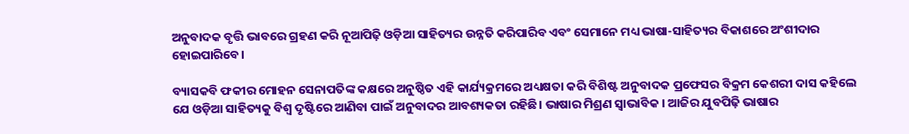ଅନୁବାଦକ ବୃତ୍ତି ଭାବରେ ଗ୍ରହଣ କରି ନୂଆପିଢ଼ି ଓଡ଼ିଆ ସାହିତ୍ୟର ଉନ୍ନତି କରିପାରିବ ଏବଂ ସେମାନେ ମଧ୍ୟ ଭାଷା-ସାହିତ୍ୟର ବିକାଶରେ ଅଂଶୀଦାର ହୋଇପାରିବେ।

ବ୍ୟାସକବି ଫକୀର ମୋହନ ସେନାପତିଙ୍କ କକ୍ଷରେ ଅନୁଷ୍ଠିତ ଏହି କାର୍ଯ୍ୟକ୍ରମରେ ଅଧ୍ୟକ୍ଷତା କରି ବିଶିଷ୍ଟ ଅନୁବାଦକ ପ୍ରଫେସର ବିକ୍ରମ କେଶରୀ ଦାସ କହିଲେ ଯେ ଓଡ଼ିଆ ସାହିତ୍ୟକୁ ବିଶ୍ୱ ଦୃଷ୍ଟିରେ ଆଣିବା ପାଇଁ ଅନୁବାଦର ଆବଶ୍ୟକତା ରହିଛି। ଭାଷାର ମିଶ୍ରଣ ସ୍ୱାଭାବିକ । ଆଜିର ଯୁବପିଢ଼ି ଭାଷାର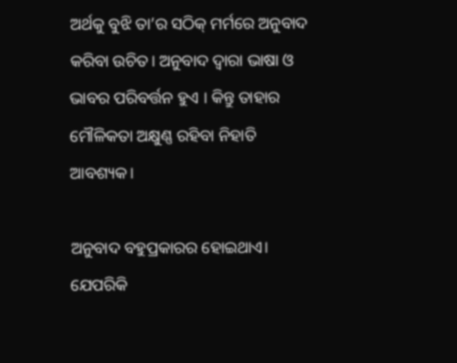ଅର୍ଥକୁ ବୁଝି ତା’ର ସଠିକ୍‌ ମର୍ମରେ ଅନୁବାଦ କରିବା ଉଚିତ। ଅନୁବାଦ ଦ୍ୱାରା ଭାଷା ଓ ଭାବର ପରିବର୍ତ୍ତନ ହୁଏ । କିନ୍ତୁ ତାହାର ମୌଳିକତା ଅକ୍ଷୁଣ୍ଣ ରହିବା ନିହାତି ଆବଶ୍ୟକ।

ଅନୁବାଦ ବହୁପ୍ରକାରର ହୋଇଥାଏ। ଯେପରିକି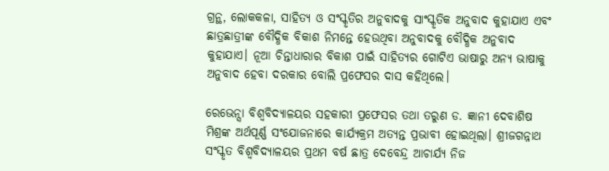ଗ୍ରନ୍ଥ, ଲୋକକଳା, ସାହିତ୍ୟ ଓ ସଂସ୍କୃତିର ଅନୁବାଦକୁ ସାଂସ୍କୃତିକ ଅନୁବାଦ କୁହାଯାଏ ଏବଂ ଛାତ୍ରଛାତ୍ରୀଙ୍କ ବୌଦ୍ଧିକ ବିକାଶ ନିମନ୍ତେ ହେଉଥିବା ଅନୁବାଦକୁ ବୌଦ୍ଧିକ ଅନୁବାଦ କୁହାଯାଏ। ନୂଆ ଚିନ୍ତାଧାରାର ବିକାଶ ପାଇଁ ସାହିତ୍ୟର ଗୋଟିଏ ଭାଷାରୁ ଅନ୍ୟ ଭାଷାକୁ ଅନୁବାଦ ହେବା ଦରକାର ବୋଲି ପ୍ରଫେସର ଦାସ କହିଥିଲେ।

ରେଭେନ୍ସା ବିଶ୍ୱବିଦ୍ୟାଳୟର ସହକାରୀ ପ୍ରଫେସର ତଥା ତରୁଣ ଡ. ଜ୍ଞାନୀ ଦେବାଶିଷ ମିଶ୍ରଙ୍କ ଅର୍ଥପୂର୍ଣ୍ଣ ସଂଯୋଜନାରେ କାର୍ଯ୍ୟକ୍ରମ ଅତ୍ୟନ୍ତ ପ୍ରଭାବୀ ହୋଇଥିଲା। ଶ୍ରୀଜଗନ୍ନାଥ ସଂସ୍କୃତ ବିଶ୍ୱବିଦ୍ୟାଳୟର ପ୍ରଥମ ବର୍ଷ ଛାତ୍ର ଦେବେନ୍ଦ୍ର ଆଚାର୍ଯ୍ୟ ନିଜ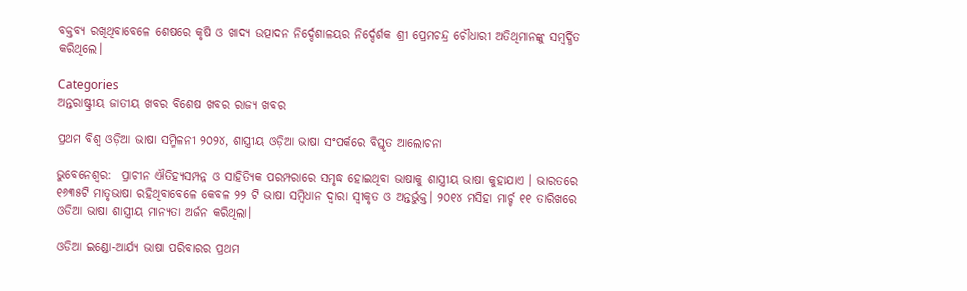ବକ୍ତବ୍ୟ ରଖିଥିବାବେଳେ ଶେଷରେ କୃଷି ଓ ଖାଦ୍ୟ ଉତ୍ପାଦନ ନିର୍ଦ୍ଦେଶାଳୟର ନିର୍ଦ୍ଦେର୍ଶକ ଶ୍ରୀ ପ୍ରେମଚନ୍ଦ୍ର ଚୌଧାରୀ ଅତିଥିମାନଙ୍କୁ ସମ୍ବର୍ଦ୍ଧିତ କରିଥିଲେ।

Categories
ଅନ୍ତରାଷ୍ଟ୍ରୀୟ ଜାତୀୟ ଖବର ବିଶେଷ ଖବର ରାଜ୍ୟ ଖବର

ପ୍ରଥମ ବିଶ୍ୱ ଓଡ଼ିଆ ଭାଷା ସମ୍ମିଳନୀ ୨୦୨୪, ଶାସ୍ତ୍ରୀୟ ଓଡ଼ିଆ ଭାଷା ସଂପର୍କରେ ବିସ୍ତୃତ ଆଲୋଚନା

ଭୁବେନେଶ୍ବର:  ପ୍ରାଚୀନ ଐତିହ୍ୟସମ୍ପନ୍ନ ଓ ସାହିତ୍ୟିକ ପରମ୍ପରାରେ ସମୃଦ୍ଧ ହୋଇଥିବା ଭାଷାକୁ ଶାସ୍ତ୍ରୀୟ ଭାଷା କୁହାଯାଏ । ଭାରତରେ ୧୬୩୫ଟି ମାତୃଭାଷା ରହିଥିବାବେଳେ କେବଳ ୨୨ ଟି ଭାଷା ସମ୍ବିଧାନ ଦ୍ୱାରା ସ୍ୱୀକୃତ ଓ ଅନ୍ତର୍ଭୁକ୍ତ। ୨୦୧୪ ମସିହା ମାର୍ଚ୍ଚ ୧୧ ତାରିଖରେ ଓଡିଆ ଭାଷା ଶାସ୍ତ୍ରୀୟ ମାନ୍ୟତା ଅର୍ଜନ କରିଥିଲା।

ଓଡିଆ ଇଣ୍ଡୋ-ଆର୍ଯ୍ୟ ଭାଷା ପରିବାରର ପ୍ରଥମ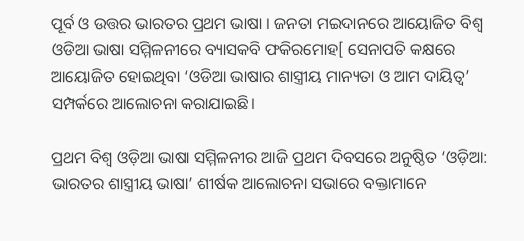ପୂର୍ବ ଓ ଉତ୍ତର ଭାରତର ପ୍ରଥମ ଭାଷା । ଜନତା ମଇଦାନରେ ଆୟୋଜିତ ବିଶ୍ୱ ଓଡିଆ ଭାଷା ସମ୍ମିଳନୀରେ ବ୍ୟାସକବି ଫକିରମୋହ[ ସେନାପତି କକ୍ଷରେ ଆୟୋଜିତ ହୋଇଥିବା ‘ଓଡିଆ ଭାଷାର ଶାସ୍ତ୍ରୀୟ ମାନ୍ୟତା ଓ ଆମ ଦାୟିତ୍ୱ’ ସମ୍ପର୍କରେ ଆଲୋଚନା କରାଯାଇଛି।

ପ୍ରଥମ ବିଶ୍ୱ ଓଡ଼ିଆ ଭାଷା ସମ୍ମିଳନୀର ଆଜି ପ୍ରଥମ ଦିବସରେ ଅନୁଷ୍ଠିତ ‘ଓଡ଼ିଆ: ଭାରତର ଶାସ୍ତ୍ରୀୟ ଭାଷା’ ଶୀର୍ଷକ ଆଲୋଚନା ସଭାରେ ବକ୍ତାମାନେ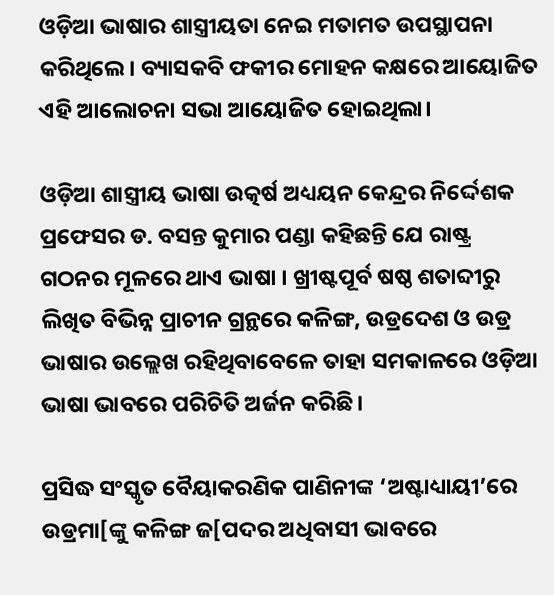ଓଡ଼ିଆ ଭାଷାର ଶାସ୍ତ୍ରୀୟତା ନେଇ ମତାମତ ଉପସ୍ଥାପନା କରିଥିଲେ। ବ୍ୟାସକବି ଫକୀର ମୋହନ କକ୍ଷରେ ଆୟୋଜିତ ଏହି ଆଲୋଚନା ସଭା ଆୟୋଜିତ ହୋଇଥିଲା।

ଓଡ଼ିଆ ଶାସ୍ତ୍ରୀୟ ଭାଷା ଉତ୍କର୍ଷ ଅଧ୍ୟୟନ କେନ୍ଦ୍ରର ନିର୍ଦ୍ଦେଶକ ପ୍ରଫେସର ଡ. ବସନ୍ତ କୁମାର ପଣ୍ଡା କହିଛନ୍ତି ଯେ ରାଷ୍ଟ୍ର ଗଠନର ମୂଳରେ ଥାଏ ଭାଷା । ଖ୍ରୀଷ୍ଟପୂର୍ବ ଷଷ୍ଠ ଶତାବ୍ଦୀରୁ ଲିଖିତ ବିଭିନ୍ନ ପ୍ରାଚୀନ ଗ୍ରନ୍ଥରେ କଳିଙ୍ଗ, ଉଡ୍ରଦେଶ ଓ ଉଡ୍ର ଭାଷାର ଉଲ୍ଲେଖ ରହିଥିବାବେଳେ ତାହା ସମକାଳରେ ଓଡ଼ିଆ ଭାଷା ଭାବରେ ପରିଚିତି ଅର୍ଜନ କରିଛି।

ପ୍ରସିଦ୍ଧ ସଂସ୍କୃତ ବୈୟାକରଣିକ ପାଣିନୀଙ୍କ ‘ଅଷ୍ଟାଧ୍ୟାୟୀ’ରେ ଉଡ୍ରମା[ଙ୍କୁ କଳିଙ୍ଗ ଜ[ପଦର ଅଧିବାସୀ ଭାବରେ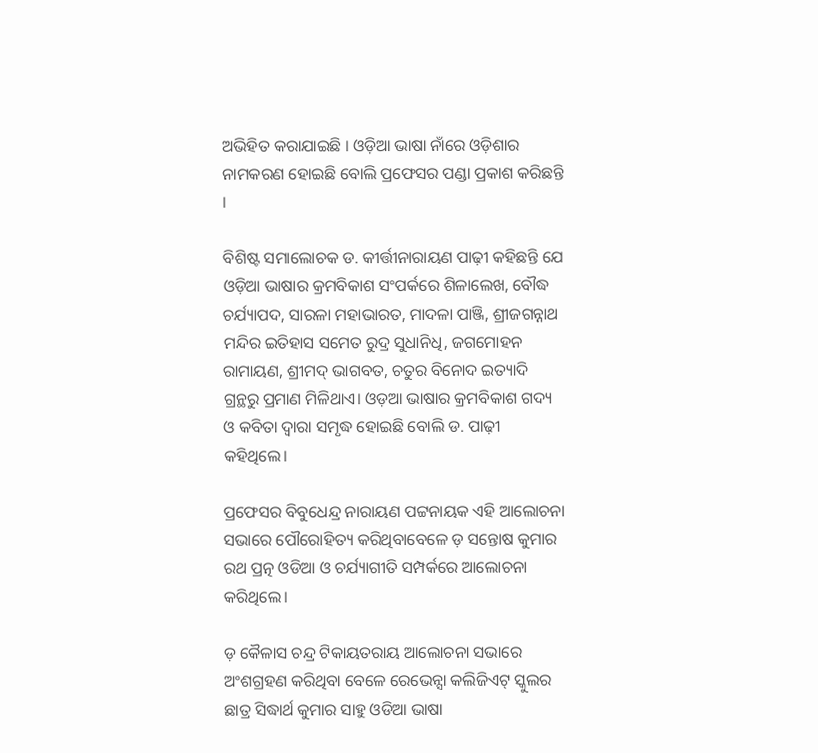ଅଭିହିତ କରାଯାଇଛି । ଓଡ଼ିଆ ଭାଷା ନାଁରେ ଓଡ଼ିଶାର ନାମକରଣ ହୋଇଛି ବୋଲି ପ୍ରଫେସର ପଣ୍ଡା ପ୍ରକାଶ କରିଛନ୍ତି ।

ବିଶିଷ୍ଟ ସମାଲୋଚକ ଡ. କୀର୍ତ୍ତୀନାରାୟଣ ପାଢ଼ୀ କହିଛନ୍ତି ଯେ ଓଡ଼ିଆ ଭାଷାର କ୍ରମବିକାଶ ସଂପର୍କରେ ଶିଳାଲେଖ, ବୌଦ୍ଧ ଚର୍ଯ୍ୟାପଦ, ସାରଳା ମହାଭାରତ, ମାଦଳା ପାଞ୍ଜି, ଶ୍ରୀଜଗନ୍ନାଥ ମନ୍ଦିର ଇତିହାସ ସମେତ ରୁଦ୍ର ସୁଧାନିଧି, ଜଗମୋହନ ରାମାୟଣ, ଶ୍ରୀମଦ୍‌ ଭାଗବତ, ଚତୁର ବିନୋଦ ଇତ୍ୟାଦି ଗ୍ରନ୍ଥରୁ ପ୍ରମାଣ ମିଳିଥାଏ। ଓଡ଼ଆ ଭାଷାର କ୍ରମବିକାଶ ଗଦ୍ୟ ଓ କବିତା ଦ୍ୱାରା ସମୃଦ୍ଧ ହୋଇଛି ବୋଲି ଡ. ପାଢ଼ୀ କହିଥିଲେ।

ପ୍ରଫେସର ବିବୁଧେନ୍ଦ୍ର ନାରାୟଣ ପଟ୍ଟନାୟକ ଏହି ଆଲୋଚନା ସଭାରେ ପୌରୋହିତ୍ୟ କରିଥିବାବେଳେ ଡ଼ ସନ୍ତୋଷ କୁମାର ରଥ ପ୍ରତ୍ନ ଓଡିଆ ଓ ଚର୍ଯ୍ୟାଗୀତି ସମ୍ପର୍କରେ ଆଲୋଚନା କରିଥିଲେ।

ଡ଼ କୈଳାସ ଚନ୍ଦ୍ର ଟିକାୟତରାୟ ଆଲୋଚନା ସଭାରେ ଅଂଶଗ୍ରହଣ କରିଥିବା ବେଳେ ରେଭେନ୍ସା କଲିଜିଏଟ୍‌ ସ୍କୁଲର ଛାତ୍ର ସିଦ୍ଧାର୍ଥ କୁମାର ସାହୁ ଓଡିଆ ଭାଷା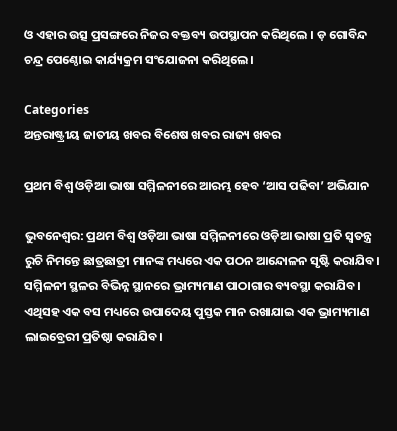ଓ ଏହାର ଉତ୍ସ ପ୍ରସଙ୍ଗରେ ନିଜର ବକ୍ତବ୍ୟ ଉପସ୍ଥାପନ କରିଥିଲେ । ଡ଼ ଗୋବିନ୍ଦ ଚନ୍ଦ୍ର ପେଣ୍ଠୋଇ କାର୍ଯ୍ୟକ୍ରମ ସଂଯୋଜନା କରିଥିଲେ।

Categories
ଅନ୍ତରାଷ୍ଟ୍ରୀୟ ଜାତୀୟ ଖବର ବିଶେଷ ଖବର ରାଜ୍ୟ ଖବର

ପ୍ରଥମ ବିଶ୍ୱ ଓଡ଼ିଆ ଭାଷା ସମ୍ମିଳନୀରେ ଆରମ୍ଭ ହେବ ‘ଆସ ପଢିବା’ ଅଭିଯାନ

ଭୁବନେଶ୍ବର: ପ୍ରଥମ ବିଶ୍ୱ ଓଡ଼ିଆ ଭାଷା ସମ୍ମିଳନୀରେ ଓଡ଼ିଆ ଭାଷା ପ୍ରତି ସ୍ୱତନ୍ତ୍ର ରୁଚି ନିମନ୍ତେ ଛାତ୍ରଛାତ୍ରୀ ମାନଙ୍କ ମଧ୍ୟରେ ଏକ ପଠନ ଆନ୍ଦୋଳନ ସୃଷ୍ଟି କରାଯିବ। ସମ୍ମିଳନୀ ସ୍ଥଳର ବିଭିନ୍ନ ସ୍ଥାନରେ ଭ୍ରାମ୍ୟମାଣ ପାଠାଗାର ବ୍ୟବସ୍ଥା କରାଯିବ। ଏଥିସହ ଏକ ବସ ମଧ୍ୟରେ ଉପାଦେୟ ପୁସ୍ତକ ମାନ ରଖାଯାଇ ଏକ ଭ୍ରାମ୍ୟମାଣ ଲାଇବ୍ରେରୀ ପ୍ରତିଷ୍ଠା କରାଯିବ।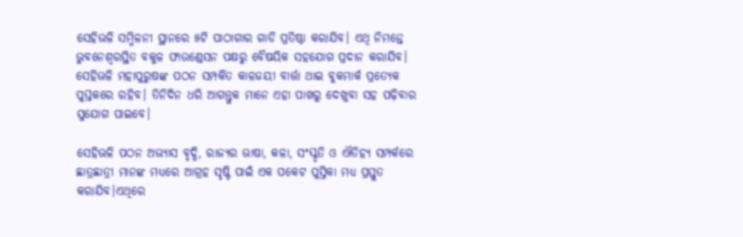ସେହିଭଳି ସମ୍ମିଳନୀ ସ୍ଥାନରେ ୫ଟି ପାଠାଗାର ଗାଡି ପ୍ରତିଷ୍ଠା କରାଯିବ। ଏଥି ନିମନ୍ତେ ଭୁବନେଶ୍ୱରସ୍ଥିତ ବକୁଳ ଫାଉଣ୍ଡେସନ ପକ୍ଷରୁ ବୈଷୟିକ ସହଯୋଗ ପ୍ରଦାନ କରାଯିବ। ସେହିଭଳି ମହାପୁରୁଷଙ୍କ ପଠନ ସମ୍ପର୍କିତ କାଳଜୟୀ ବାର୍ତ୍ତା ଥାଇ ବୁକମାର୍କ ପ୍ରତ୍ୟେକ ପୁସ୍ତକରେ ରହିବ। ତିନିଦିନ ଧରି ଆଗନ୍ତୁକ ମାନେ ଏହା ପାଖରୁ ଦେଖୁବା ସହ ପଢ଼ିବାର ସୁଯୋଗ ପାଇବେ।

ସେହିଭଳି ପଠନ ଅଭ୍ୟାସ ବୃଦ୍ଧି, ରାଜ୍ୟର ଭାଷା, କଳା, ସଂସ୍କୃତି ଓ ଐତିହ୍ୟ ସମ୍ପର୍କରେ ଛାତ୍ରଛାତ୍ରୀ ମାନଙ୍କ ମଧ୍ୟରେ ଆଗ୍ରହ ସୃଷ୍ଟି ପାଇଁ ଏକ ପକେଟ ପୁସ୍ତିକା ମଧ୍ୟ ପ୍ରସ୍ତୁତ କରାଯିବ।ଏଥିରେ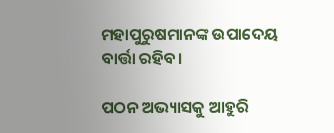ମହାପୁରୁଷମାନଙ୍କ ଉପାଦେୟ ବାର୍ତ୍ତା ରହିବ।

ପଠନ ଅଭ୍ୟାସକୁ ଆହୁରି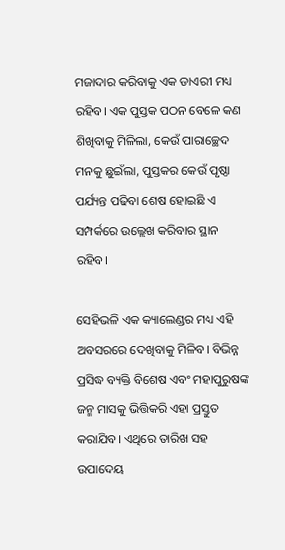ମଜାଦାର କରିବାକୁ ଏକ ଡାଏରୀ ମଧ୍ୟ ରହିବ। ଏକ ପୁସ୍ତକ ପଠନ ବେଳେ କଣ ଶିଖିବାକୁ ମିଳିଲା, କେଉଁ ପାରାଚ୍ଛେଦ ମନକୁ ଛୁଇଁଲା, ପୁସ୍ତକର କେଉଁ ପୃଷ୍ଠା ପର୍ଯ୍ୟନ୍ତ ପଢିବା ଶେଷ ହୋଇଛି ଏ ସମ୍ପର୍କରେ ଉଲ୍ଲେଖ କରିବାର ସ୍ଥାନ ରହିବ।

ସେହିଭଳି ଏକ କ୍ୟାଲେଣ୍ଡର ମଧ୍ୟ ଏହି ଅବସରରେ ଦେଖିବାକୁ ମିଳିବ। ବିଭିନ୍ନ ପ୍ରସିଦ୍ଧ ବ୍ୟକ୍ତି ବିଶେଷ ଏବଂ ମହାପୁରୁଷଙ୍କ ଜନ୍ମ ମାସକୁ ଭିତ୍ତିକରି ଏହା ପ୍ରସ୍ତୁତ କରାଯିବ। ଏଥିରେ ତାରିଖ ସହ ଉପାଦେୟ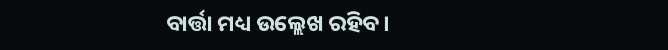ବାର୍ତ୍ତା ମଧ୍ୟ ଉଲ୍ଲେଖ ରହିବ।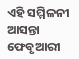ଏହି ସମ୍ମିଳନୀ ଆସନ୍ତା ଫେବୃଆରୀ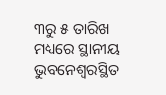୩ରୁ ୫ ତାରିଖ ମଧ୍ୟରେ ସ୍ଥାନୀୟ ଭୁବନେଶ୍ୱରସ୍ଥିତ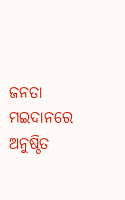ଜନତା ମଇଦାନରେ ଅନୁଷ୍ଠିତ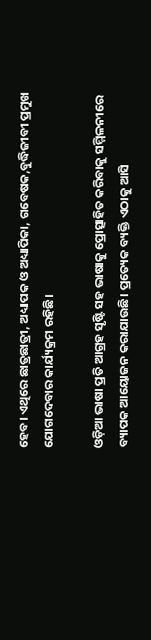ହେବ। ଏଥିରେ ଛାତ୍ରଛାତ୍ରୀ, ଅଧ୍ୟାପକ ଓ ଅଧ୍ୟାପିକା, ଗବେଷକ,ବୁଦ୍ଧିଜୀବୀ ପ୍ରମୁଖ ଯୋଗଦେବାର କାର୍ଯ୍ୟକ୍ରମ ରହିଛି।

ଓଡ଼ିଆ ଭାଷା ପ୍ରତି ଆଗ୍ରହ ସୃଷ୍ଟି ସହ ଭାଷାକୁ ପ୍ରୋତ୍ସାହିତ କରିବାକୁ ସମ୍ମିଳନୀରେ ବ୍ୟାପକ ଆୟୋଜନ କରାଯାଉଛି। ପ୍ରତ୍ୟେକ ବ୍ୟକ୍ତି ଏଠାକୁ ଆସି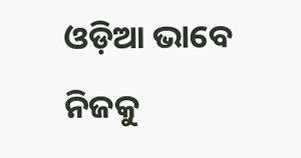ଓଡ଼ିଆ ଭାବେ ନିଜକୁ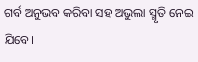ଗର୍ବ ଅନୁଭବ କରିବା ସହ ଅଭୁଲା ସ୍ମୃତି ନେଇ ଯିବେ।